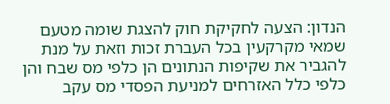הנדון: הצעה לחקיקת חוק להצגת שומה מטעם שמאי מקרקעין בכל העברת זכות וזאת על מנת להגביר את שקיפות הנתונים הן כלפי מס שבח והן כלפי כלל האזרחים למניעת הפסדי מס עקב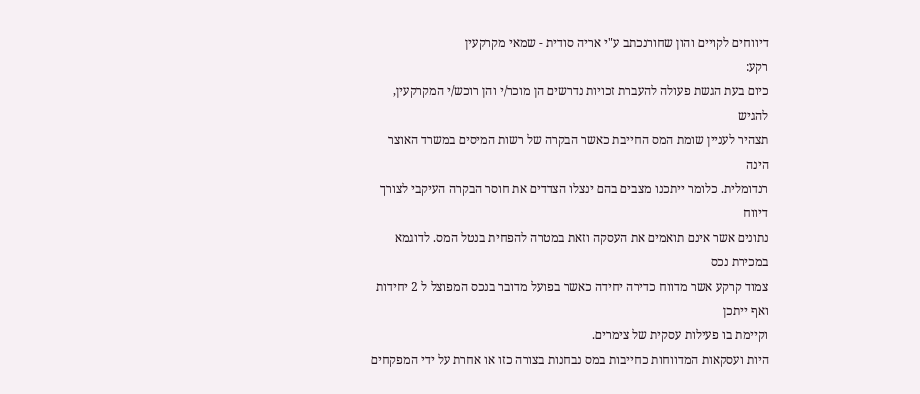דיווחים לקויים והון שחורנכתב ע"י אריה סודית - שמאי מקרקעין
רקע:
כיום בעת הגשת פעולה להעברת זכויות נדרשים הן מוכר/י והן רוכש/י המקרקעין, להגיש
תצהיר לעניין שומת המס החייבת כאשר הבקרה של רשות המיסים במשרד האוצר הינה
רנדומלית. כלומר ייתכנו מצבים בהם ינצלו הצדדים את חוסר הבקרה העיקבי לצורך דיווח
נתונים אשר אינם תואמים את העסקה וזאת במטרה להפחית בנטל המס. לדוגמא במכירת נכס
צמוד קרקע אשר מדווח כדירה יחידה כאשר בפועל מדובר בנכס המפוצל ל 2 יחידות ואף ייתכן
וקיימת בו פעילות עסקית של צימרים.
היות ועסקאות המדווחות כחייבות במס נבחנות בצורה כזו או אחרת על ידי המפקחים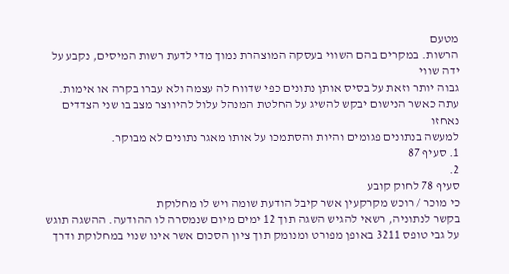מטעם
הרשות. במקרים בהם השווי בעסקה המוצהרת נמוך מדי לדעת רשות המיסים, נקבע על ידה שווי
גבוה יותר וזאת על בסיס אותן נתונים כפי שדווח לה עצמה ולא עברו בקרה או אימות.
עתה כאשר הנישום יבקש להשיג על החלטת המנהל עלול להיווצר מצב בו שני הצדדים נאחזו
למעשה בנתונים פגומים והיות והסתמכו על אותו מאגר נתונים לא מבוקר.
1. סעיף 87
2.
סעיף 78 לחוק קובע
כי מוכר / רוכש מקרקעין אשר קיבל הודעת שומה ויש לו מחלוקת
בקשר לנתוניה, רשאי להגיש השגה תוך 12 ימים מיום שנמסרה לו ההודעה. ההשגה תוגש
על גבי טופס 3211 באופן מפורט ומנומק תוך ציון הסכום אשר אינו שנוי במחלוקת ודרך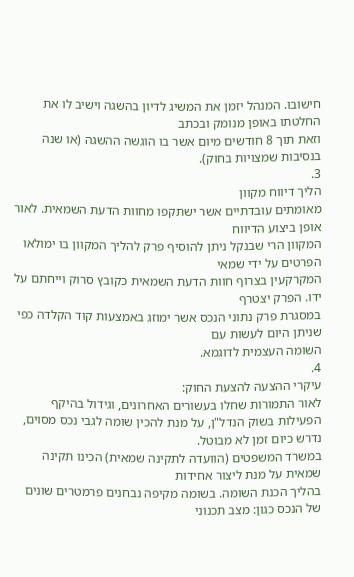חישובו. המנהל יזמן את המשיג לדיון בהשגה וישיב לו את החלטתו באופן מנומק ובכתב
וזאת תוך 8 חודשים מיום אשר בו הוגשה ההשגה (או שנה בנסיבות שמצויות בחוק).
3.
הליך דיווח מקוון
מאומתים עובדתיים אשר ישתקפו מחוות הדעת השמאית. לאור אופן ביצוע הדיווח
המקוון הרי שבנקל ניתן להוסיף פרק להליך המקוון בו ימולאו הפרטים על ידי שמאי
המקרקעין בצרוף חוות הדעת השמאית כקובץ סרוק וייחתם על ידו. הפרק יצטרף
במסגרת פרק נתוני הנכס אשר ימוזג באמצעות קוד הקלדה כפי שניתן היום לעשות עם
השומה העצמית לדוגמא.
4.
עיקרי ההצעה להצעת החוק:
לאור התמורות שחלו בעשורים האחרונים, וגידול בהיקף
הפעילות בשוק הנדל"ן, על מנת להכין שומה לגבי נכס מסוים, נדרש כיום זמן לא מבוטל.
במשרד המשפטים (הוועדה לתקינה שמאית) הכינו תקינה שמאית על מנת ליצור אחידות
בהליך הכנת השומה. בשומה מקיפה נבחנים פרמטרים שונים של הנכס כגון: מצב תכנוני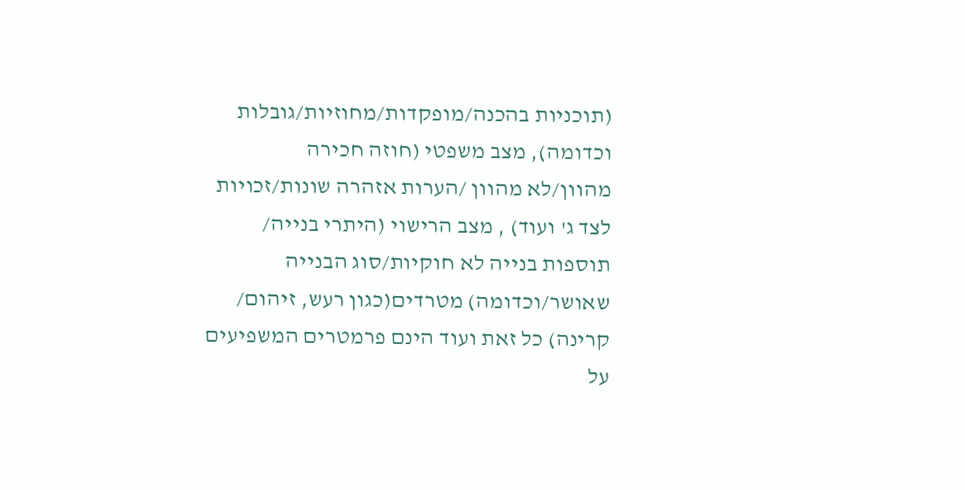(תוכניות בהכנה/מופקדות/מחוזיות/גובלות וכדומה), מצב משפטי (חוזה חכירה
מהוון/לא מהוון /הערות אזהרה שונות/זכויות לצד ג' ועוד) , מצב הרישוי (היתרי בנייה/
תוספות בנייה לא חוקיות/סוג הבנייה שאושר/וכדומה) מטרדים(כגון רעש, זיהום/
קרינה) כל זאת ועוד הינם פרמטרים המשפיעים על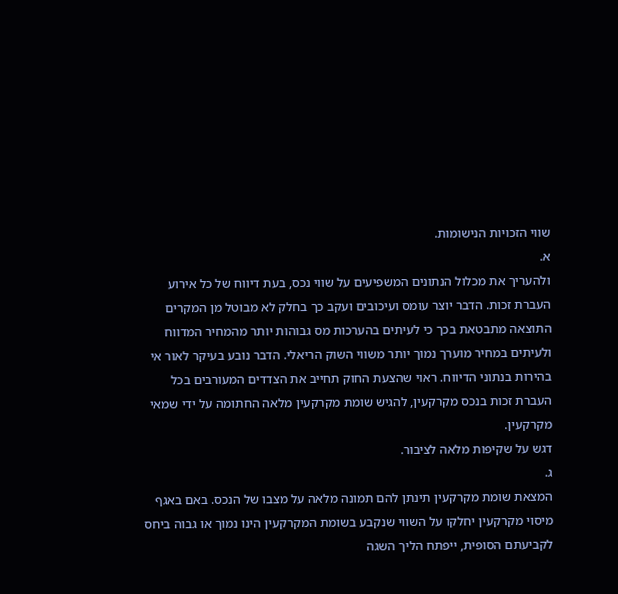שווי הזכויות הנישומות.
א.
ולהעריך את מכלול הנתונים המשפיעים על שווי נכס, בעת דיווח של כל אירוע
העברת זכות. הדבר יוצר עומס ועיכובים ועקב כך בחלק לא מבוטל מן המקרים
התוצאה מתבטאת בכך כי לעיתים בהערכות מס גבוהות יותר מהמחיר המדווח
ולעיתים במחיר מוערך נמוך יותר משווי השוק הריאלי. הדבר נובע בעיקר לאור אי
בהירות בנתוני הדיווח. ראוי שהצעת החוק תחייב את הצדדים המעורבים בכל
העברת זכות בנכס מקרקעין, להגיש שומת מקרקעין מלאה החתומה על ידי שמאי
מקרקעין.
דגש על שקיפות מלאה לציבור.
ג.
המצאת שומת מקרקעין תינתן להם תמונה מלאה על מצבו של הנכס. באם באגף
מיסוי מקרקעין יחלקו על השווי שנקבע בשומת המקרקעין הינו נמוך או גבוה ביחס
לקביעתם הסופית, ייפתח הליך השגה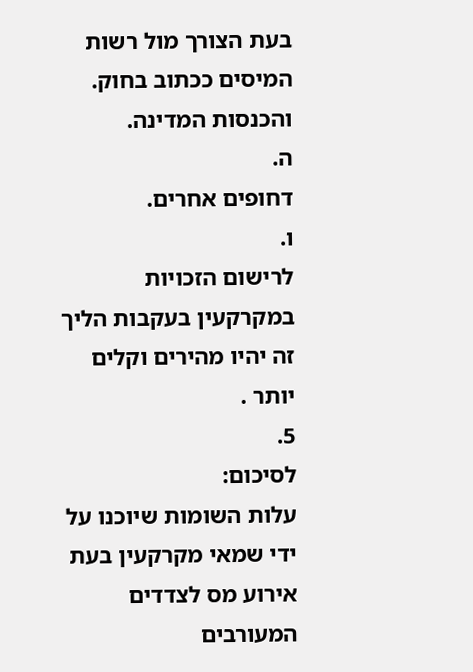בעת הצורך מול רשות המיסים ככתוב בחוק.
והכנסות המדינה.
ה.
דחופים אחרים.
ו.
לרישום הזכויות במקרקעין בעקבות הליך זה יהיו מהירים וקלים יותר .
5.
לסיכום:
עלות השומות שיוכנו על ידי שמאי מקרקעין בעת אירוע מס לצדדים המעורבים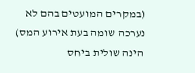(במקרים המועטים בהם לא נערכה שומה בעת אירוע המס) הינה שולית ביחס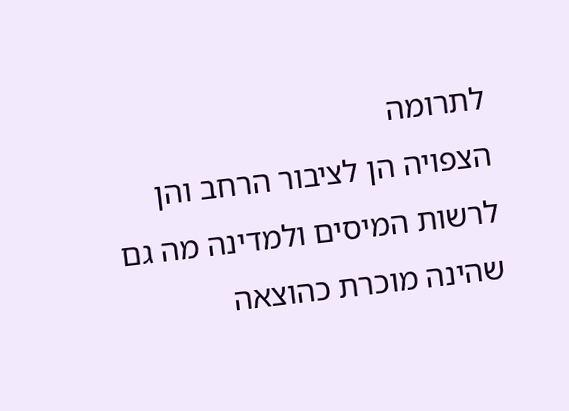לתרומה
הצפויה הן לציבור הרחב והן לרשות המיסים ולמדינה מה גם שהינה מוכרת כהוצאה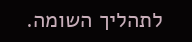לתהליך השומה.